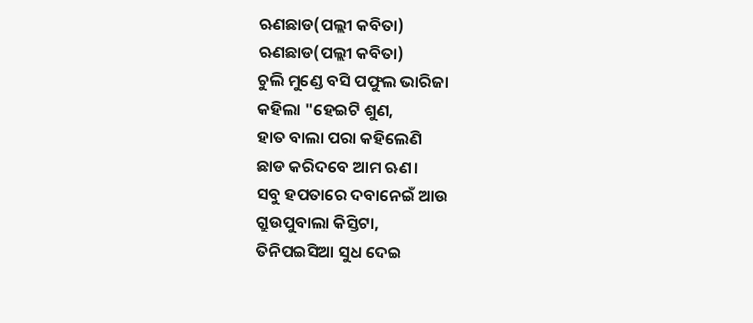ଋଣଛାଡ(ପଲ୍ଲୀ କବିତା)
ଋଣଛାଡ(ପଲ୍ଲୀ କବିତା)
ଚୁଲି ମୁଣ୍ଡେ ବସି ପଫୁଲ ଭାରିଜା
କହିଲା "ହେଇଟି ଶୁଣ,
ହାତ ବାଲା ପରା କହିଲେଣି
ଛାଡ କରିଦବେ ଆମ ଋଣ।
ସବୁ ହପତାରେ ଦବାନେଇଁ ଆଉ
ଗ୍ରୁଉପୁବାଲା କିସ୍ତିଟା,
ତିନିପଇସିଆ ସୁଧ ଦେଇ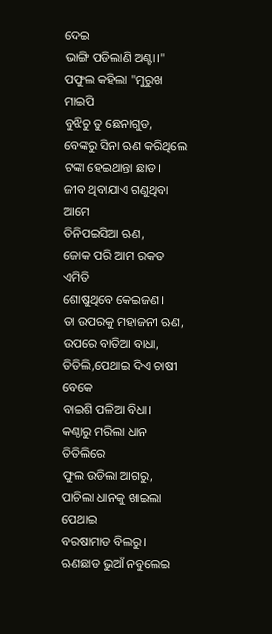ଦେଇ
ଭାଙ୍ଗି ପଡିଲାଣି ଅଣ୍ଟା।"
ପଫୁଲ କହିଲା "ମୁରୁଖ ମାଇପି
ବୁଝିଚୁ ତୁ ଛେନାଗୁଡ,
ବେଙ୍କରୁ ସିନା ଋଣ କରିଥିଲେ
ଟଙ୍କା ହେଇଥାନ୍ତା ଛାଡ।
ଜୀବ ଥିବାଯାଏ ଗଣୁଥିବା ଆମେ
ତିନିପଇସିଆ ଋଣ,
ଜୋକ ପରି ଆମ ରକତ ଏମିତି
ଶୋଷୁଥିବେ କେଇଜଣ।
ତା ଉପରକୁ ମହାଜନୀ ଋଣ,
ଉପରେ ବାତିଆ ବାଧା,
ତିତିଲି,ପେଥାଇ ଦିଏ ଚାଷୀ ବେକେ
ବାଇଶି ପଳିଆ ବିଧା।
କଣ୍ଠାରୁ ମରିଲା ଧାନ ତିତିଲିରେ
ଫୁଲ ଉଡିଲା ଆଗରୁ,
ପାଚିଲା ଧାନକୁ ଖାଇଲା ପେଥାଇ
ବରଷାମାଡ ବିଲରୁ।
ଋଣଛାଡ ଭୁଆଁ ନବୁଲେଇ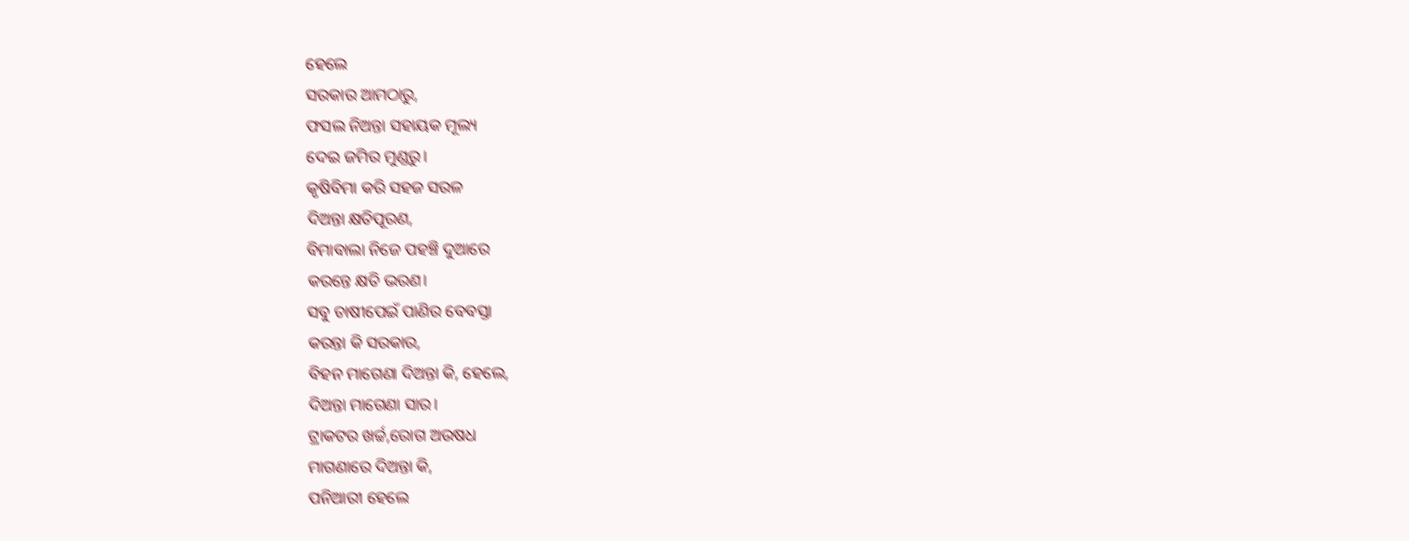ହେଲେ
ସରକାର ଆମଠାରୁ,
ଫସଲ ନିଅନ୍ତା ସହାୟକ ମୂଲ୍ୟ
ଦେଇ ଜମିର ମୁଣ୍ଡରୁ।
କୃଷିବିମା କରି ସହଜ ସରଳ
ଦିଅନ୍ତା କ୍ଷତିପୂରଣ,
ବିମାବାଲା ନିଜେ ପହଞ୍ଚି ଦୁଆରେ
କରନ୍ତେ କ୍ଷତି ଭରଣ।
ସବୁ ଚାଷୀପେଇଁ ପାଣିର ବେବସ୍ତା
କରନ୍ତା କି ସରକାର,
ବିହନ ମାଗେଣା ଦିଅନ୍ତା କି, ହେଲେ,
ଦିଅନ୍ତା ମାଗେଣା ସାର।
ଟ୍ରାକଟର ଖର୍ଚ୍ଚ,ରୋଗ ଅଉଷଧ
ମାଗଣାରେ ଦିଅନ୍ତା କି,
ପନିଆରୀ ହେଲେ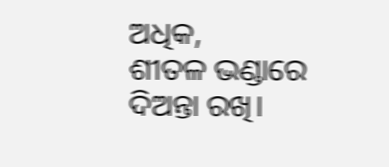ଅଧିକ,
ଶୀତଳ ଭଣ୍ଡାରେ ଦିଅନ୍ତା ରଖି।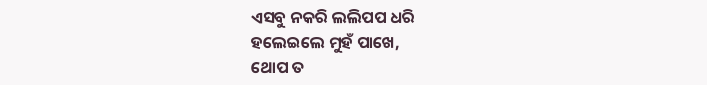ଏସବୁ ନକରି ଲଲିପପ ଧରି
ହଲେଇଲେ ମୁହଁ ପାଖେ,
ଥୋପ ତ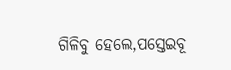ଗିଳିବୁ ହେଲେ,ପସ୍ତେଇବୂ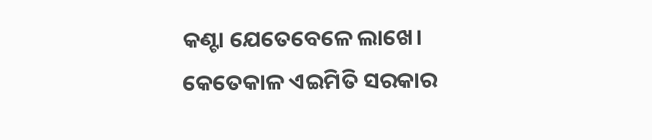କଣ୍ଟା ଯେତେବେଳେ ଲାଖେ।
କେତେକାଳ ଏଇମିତି ସରକାର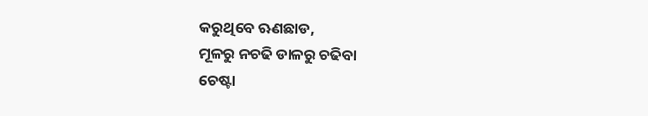କରୁଥିବେ ଋଣଛାଡ,
ମୂଳରୁ ନଚଢି ଡାଳରୁ ଚଢିବା
ଚେଷ୍ଟା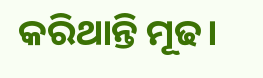କରିଥାନ୍ତି ମୂଢ।